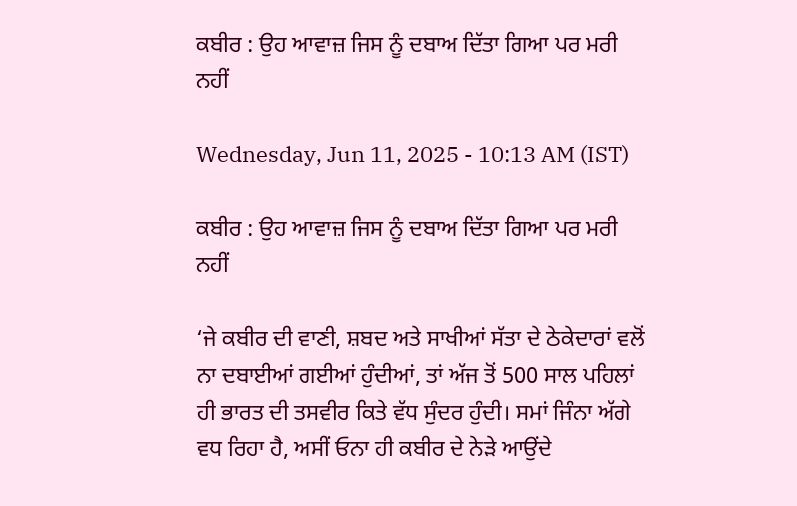ਕਬੀਰ : ਉਹ ਆਵਾਜ਼ ਜਿਸ ਨੂੰ ਦਬਾਅ ਦਿੱਤਾ ਗਿਆ ਪਰ ਮਰੀ ਨਹੀਂ

Wednesday, Jun 11, 2025 - 10:13 AM (IST)

ਕਬੀਰ : ਉਹ ਆਵਾਜ਼ ਜਿਸ ਨੂੰ ਦਬਾਅ ਦਿੱਤਾ ਗਿਆ ਪਰ ਮਰੀ ਨਹੀਂ

‘ਜੇ ਕਬੀਰ ਦੀ ਵਾਣੀ, ਸ਼ਬਦ ਅਤੇ ਸਾਖੀਆਂ ਸੱਤਾ ਦੇ ਠੇਕੇਦਾਰਾਂ ਵਲੋਂ ਨਾ ਦਬਾਈਆਂ ਗਈਆਂ ਹੁੰਦੀਆਂ, ਤਾਂ ਅੱਜ ਤੋਂ 500 ਸਾਲ ਪਹਿਲਾਂ ਹੀ ਭਾਰਤ ਦੀ ਤਸਵੀਰ ਕਿਤੇ ਵੱਧ ਸੁੰਦਰ ਹੁੰਦੀ। ਸਮਾਂ ਜਿੰਨਾ ਅੱਗੇ ਵਧ ਰਿਹਾ ਹੈ, ਅਸੀਂ ਓਨਾ ਹੀ ਕਬੀਰ ਦੇ ਨੇੜੇ ਆਉਂਦੇ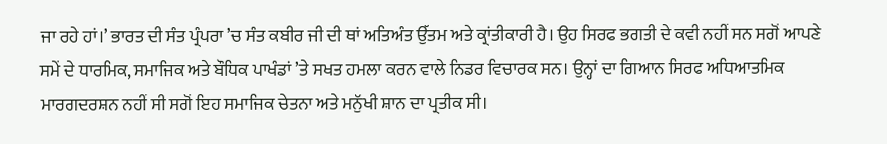ਜਾ ਰਹੇ ਹਾਂ।’ ਭਾਰਤ ਦੀ ਸੰਤ ਪ੍ਰੰਪਰਾ ’ਚ ਸੰਤ ਕਬੀਰ ਜੀ ਦੀ ਥਾਂ ਅਤਿਅੰਤ ਉੱਤਮ ਅਤੇ ਕ੍ਰਾਂਤੀਕਾਰੀ ਹੈ। ਉਹ ਸਿਰਫ ਭਗਤੀ ਦੇ ਕਵੀ ਨਹੀਂ ਸਨ ਸਗੋਂ ਆਪਣੇ ਸਮੇਂ ਦੇ ਧਾਰਮਿਕ, ਸਮਾਜਿਕ ਅਤੇ ਬੌਧਿਕ ਪਾਖੰਡਾਂ ’ਤੇ ਸਖਤ ਹਮਲਾ ਕਰਨ ਵਾਲੇ ਨਿਡਰ ਵਿਚਾਰਕ ਸਨ। ਉਨ੍ਹਾਂ ਦਾ ਗਿਆਨ ਸਿਰਫ ਅਧਿਆਤਮਿਕ ਮਾਰਗਦਰਸ਼ਨ ਨਹੀਂ ਸੀ ਸਗੋਂ ਇਹ ਸਮਾਜਿਕ ਚੇਤਨਾ ਅਤੇ ਮਨੁੱਖੀ ਸ਼ਾਨ ਦਾ ਪ੍ਰਤੀਕ ਸੀ।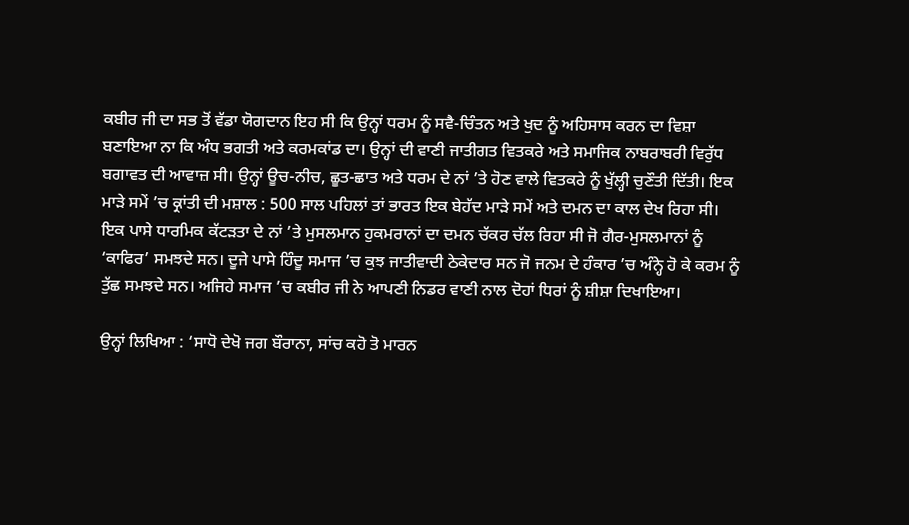ਕਬੀਰ ਜੀ ਦਾ ਸਭ ਤੋਂ ਵੱਡਾ ਯੋਗਦਾਨ ਇਹ ਸੀ ਕਿ ਉਨ੍ਹਾਂ ਧਰਮ ਨੂੰ ਸਵੈ-ਚਿੰਤਨ ਅਤੇ ਖੁਦ ਨੂੰ ਅਹਿਸਾਸ ਕਰਨ ਦਾ ਵਿਸ਼ਾ ਬਣਾਇਆ ਨਾ ਕਿ ਅੰਧ ਭਗਤੀ ਅਤੇ ਕਰਮਕਾਂਡ ਦਾ। ਉਨ੍ਹਾਂ ਦੀ ਵਾਣੀ ਜਾਤੀਗਤ ਵਿਤਕਰੇ ਅਤੇ ਸਮਾਜਿਕ ਨਾਬਰਾਬਰੀ ਵਿਰੁੱਧ ਬਗਾਵਤ ਦੀ ਆਵਾਜ਼ ਸੀ। ਉਨ੍ਹਾਂ ਊਚ-ਨੀਚ, ਛੂਤ-ਛਾਤ ਅਤੇ ਧਰਮ ਦੇ ਨਾਂ ’ਤੇ ਹੋਣ ਵਾਲੇ ਵਿਤਕਰੇ ਨੂੰ ਖੁੱਲ੍ਹੀ ਚੁਣੌਤੀ ਦਿੱਤੀ। ਇਕ ਮਾੜੇ ਸਮੇਂ ’ਚ ਕ੍ਰਾਂਤੀ ਦੀ ਮਸ਼ਾਲ : 500 ਸਾਲ ਪਹਿਲਾਂ ਤਾਂ ਭਾਰਤ ਇਕ ਬੇਹੱਦ ਮਾੜੇ ਸਮੇਂ ਅਤੇ ਦਮਨ ਦਾ ਕਾਲ ਦੇਖ ਰਿਹਾ ਸੀ। ਇਕ ਪਾਸੇ ਧਾਰਮਿਕ ਕੱਟੜਤਾ ਦੇ ਨਾਂ ’ਤੇ ਮੁਸਲਮਾਨ ਹੁਕਮਰਾਨਾਂ ਦਾ ਦਮਨ ਚੱਕਰ ਚੱਲ ਰਿਹਾ ਸੀ ਜੋ ਗੈਰ-ਮੁਸਲਮਾਨਾਂ ਨੂੰ ‘ਕਾਫਿਰ’ ਸਮਝਦੇ ਸਨ। ਦੂਜੇ ਪਾਸੇ ਹਿੰਦੂ ਸਮਾਜ ’ਚ ਕੁਝ ਜਾਤੀਵਾਦੀ ਠੇਕੇਦਾਰ ਸਨ ਜੋ ਜਨਮ ਦੇ ਹੰਕਾਰ ’ਚ ਅੰਨ੍ਹੇ ਹੋ ਕੇ ਕਰਮ ਨੂੰ ਤੁੱਛ ਸਮਝਦੇ ਸਨ। ਅਜਿਹੇ ਸਮਾਜ ’ਚ ਕਬੀਰ ਜੀ ਨੇ ਆਪਣੀ ਨਿਡਰ ਵਾਣੀ ਨਾਲ ਦੋਹਾਂ ਧਿਰਾਂ ਨੂੰ ਸ਼ੀਸ਼ਾ ਦਿਖਾਇਆ।

ਉਨ੍ਹਾਂ ਲਿਖਿਆ : ‘ਸਾਧੋ ਦੇਖੋ ਜਗ ਬੌਰਾਨਾ, ਸਾਂਚ ਕਹੋ ਤੋ ਮਾਰਨ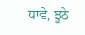ਧਾਵੇ, ਝੂਠੇ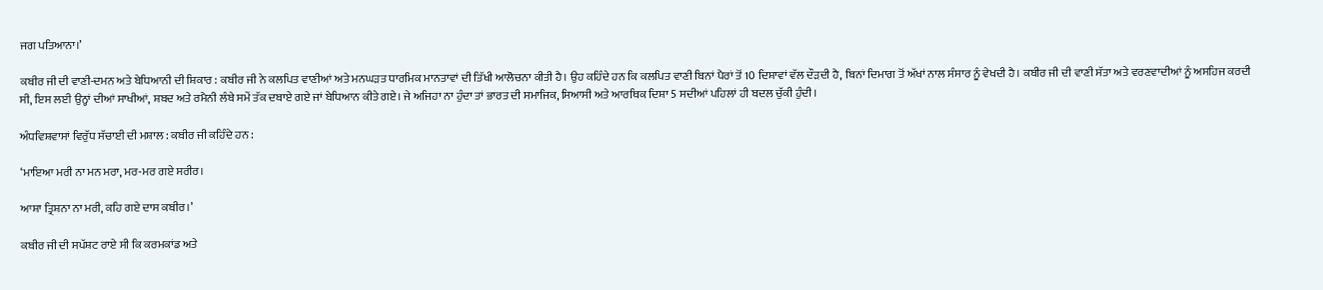ਜਗ ਪਤਿਆਨਾ।’

ਕਬੀਰ ਜੀ ਦੀ ਵਾਣੀ-ਦਮਨ ਅਤੇ ਬੇਧਿਆਨੀ ਦੀ ਸ਼ਿਕਾਰ : ਕਬੀਰ ਜੀ ਨੇ ਕਲਪਿਤ ਵਾਣੀਆਂ ਅਤੇ ਮਨਘੜਤ ਧਾਰਮਿਕ ਮਾਨਤਾਵਾਂ ਦੀ ਤਿੱਖੀ ਆਲੋਚਨਾ ਕੀਤੀ ਹੈ। ਉਹ ਕਹਿੰਦੇ ਹਨ ਕਿ ਕਲਪਿਤ ਵਾਣੀ ਬਿਨਾਂ ਪੈਰਾਂ ਤੋਂ 10 ਦਿਸ਼ਾਵਾਂ ਵੱਲ ਦੌੜਦੀ ਹੈ, ਬਿਨਾਂ ਦਿਮਾਗ ਤੋਂ ਅੱਖਾਂ ਨਾਲ ਸੰਸਾਰ ਨੂੰ ਵੇਖਦੀ ਹੈ। ਕਬੀਰ ਜੀ ਦੀ ਵਾਣੀ ਸੱਤਾ ਅਤੇ ਵਰਣਵਾਦੀਆਂ ਨੂੰ ਅਸਹਿਜ ਕਰਦੀ ਸੀ, ਇਸ ਲਈ ਉਨ੍ਹਾਂ ਦੀਆਂ ਸਾਖੀਆਂ, ਸ਼ਬਦ ਅਤੇ ਰਮੈਨੀ ਲੰਬੇ ਸਮੇਂ ਤੱਕ ਦਬਾਏ ਗਏ ਜਾਂ ਬੇਧਿਆਨ ਕੀਤੇ ਗਏ। ਜੇ ਅਜਿਹਾ ਨਾ ਹੁੰਦਾ ਤਾਂ ਭਾਰਤ ਦੀ ਸਮਾਜਿਕ, ਸਿਆਸੀ ਅਤੇ ਆਰਥਿਕ ਦਿਸ਼ਾ 5 ਸਦੀਆਂ ਪਹਿਲਾਂ ਹੀ ਬਦਲ ਚੁੱਕੀ ਹੁੰਦੀ।

ਅੰਧਵਿਸ਼ਵਾਸਾਂ ਵਿਰੁੱਧ ਸੱਚਾਈ ਦੀ ਮਸ਼ਾਲ : ਕਬੀਰ ਜੀ ਕਹਿੰਦੇ ਹਨ :

‘ਮਾਇਆ ਮਰੀ ਨਾ ਮਨ ਮਰਾ, ਮਰ-ਮਰ ਗਏ ਸਰੀਰ।

ਆਸ਼ਾ ਤ੍ਰਿਸ਼ਨਾ ਨਾ ਮਰੀ, ਕਹਿ ਗਏ ਦਾਸ ਕਬੀਰ।’

ਕਬੀਰ ਜੀ ਦੀ ਸਪੱਸ਼ਟ ਰਾਏ ਸੀ ਕਿ ਕਰਮਕਾਂਡ ਅਤੇ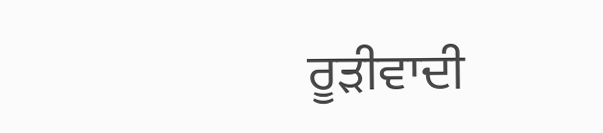ਰੂੜੀਵਾਦੀ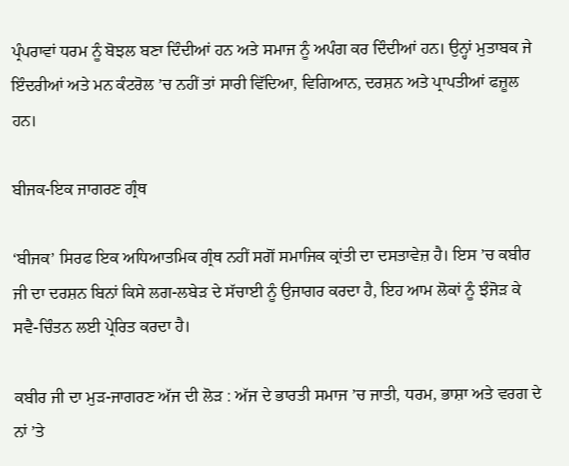ਪ੍ਰੰਪਰਾਵਾਂ ਧਰਮ ਨੂੰ ਬੋਝਲ ਬਣਾ ਦਿੰਦੀਆਂ ਹਨ ਅਤੇ ਸਮਾਜ ਨੂੰ ਅਪੰਗ ਕਰ ਦਿੰਦੀਆਂ ਹਨ। ਉਨ੍ਹਾਂ ਮੁਤਾਬਕ ਜੇ ਇੰਦਰੀਆਂ ਅਤੇ ਮਨ ਕੰਟਰੋਲ ’ਚ ਨਹੀਂ ਤਾਂ ਸਾਰੀ ਵਿੱਦਿਆ, ਵਿਗਿਆਨ, ਦਰਸ਼ਨ ਅਤੇ ਪ੍ਰਾਪਤੀਆਂ ਫਜ਼ੂਲ ਹਨ।

ਬੀਜਕ-ਇਕ ਜਾਗਰਣ ਗ੍ਰੰਥ

‘ਬੀਜਕ’ ਸਿਰਫ ਇਕ ਅਧਿਆਤਮਿਕ ਗ੍ਰੰਥ ਨਹੀਂ ਸਗੋਂ ਸਮਾਜਿਕ ਕ੍ਰਾਂਤੀ ਦਾ ਦਸਤਾਵੇਜ਼ ਹੈ। ਇਸ ’ਚ ਕਬੀਰ ਜੀ ਦਾ ਦਰਸ਼ਨ ਬਿਨਾਂ ਕਿਸੇ ਲਗ-ਲਬੇੜ ਦੇ ਸੱਚਾਈ ਨੂੰ ਉਜਾਗਰ ਕਰਦਾ ਹੈ, ਇਹ ਆਮ ਲੋਕਾਂ ਨੂੰ ਝੰਜੋੜ ਕੇ ਸਵੈ-ਚਿੰਤਨ ਲਈ ਪ੍ਰੇਰਿਤ ਕਰਦਾ ਹੈ।

ਕਬੀਰ ਜੀ ਦਾ ਮੁੜ-ਜਾਗਰਣ ਅੱਜ ਦੀ ਲੋੜ : ਅੱਜ ਦੇ ਭਾਰਤੀ ਸਮਾਜ ’ਚ ਜਾਤੀ, ਧਰਮ, ਭਾਸ਼ਾ ਅਤੇ ਵਰਗ ਦੇ ਨਾਂ ’ਤੇ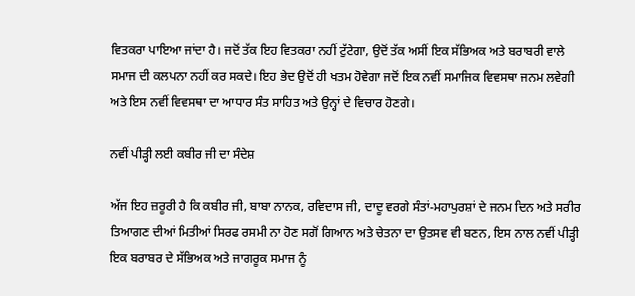ਵਿਤਕਰਾ ਪਾਇਆ ਜਾਂਦਾ ਹੈ। ਜਦੋਂ ਤੱਕ ਇਹ ਵਿਤਕਰਾ ਨਹੀਂ ਟੁੱਟੇਗਾ, ਉਦੋਂ ਤੱਕ ਅਸੀਂ ਇਕ ਸੱਭਿਅਕ ਅਤੇ ਬਰਾਬਰੀ ਵਾਲੇ ਸਮਾਜ ਦੀ ਕਲਪਨਾ ਨਹੀਂ ਕਰ ਸਕਦੇ। ਇਹ ਭੇਦ ਉਦੋਂ ਹੀ ਖਤਮ ਹੋਵੇਗਾ ਜਦੋਂ ਇਕ ਨਵੀਂ ਸਮਾਜਿਕ ਵਿਵਸਥਾ ਜਨਮ ਲਵੇਗੀ ਅਤੇ ਇਸ ਨਵੀਂ ਵਿਵਸਥਾ ਦਾ ਆਧਾਰ ਸੰਤ ਸਾਹਿਤ ਅਤੇ ਉਨ੍ਹਾਂ ਦੇ ਵਿਚਾਰ ਹੋਣਗੇ।

ਨਵੀਂ ਪੀੜ੍ਹੀ ਲਈ ਕਬੀਰ ਜੀ ਦਾ ਸੰਦੇਸ਼

ਅੱਜ ਇਹ ਜ਼ਰੂਰੀ ਹੈ ਕਿ ਕਬੀਰ ਜੀ, ਬਾਬਾ ਨਾਨਕ, ਰਵਿਦਾਸ ਜੀ, ਦਾਦੂ ਵਰਗੇ ਸੰਤਾਂ-ਮਹਾਪੁਰਸ਼ਾਂ ਦੇ ਜਨਮ ਦਿਨ ਅਤੇ ਸਰੀਰ ਤਿਆਗਣ ਦੀਆਂ ਮਿਤੀਆਂ ਸਿਰਫ ਰਸਮੀ ਨਾ ਹੋਣ ਸਗੋਂ ਗਿਆਨ ਅਤੇ ਚੇਤਨਾ ਦਾ ਉਤਸਵ ਵੀ ਬਣਨ, ਇਸ ਨਾਲ ਨਵੀਂ ਪੀੜ੍ਹੀ ਇਕ ਬਰਾਬਰ ਦੇ ਸੱਭਿਅਕ ਅਤੇ ਜਾਗਰੂਕ ਸਮਾਜ ਨੂੰ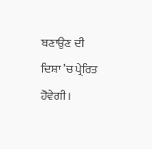ਬਣਾਉਣ ਦੀ ਦਿਸ਼ਾ ’ਚ ਪ੍ਰੇਰਿਤ ਹੋਵੇਗੀ।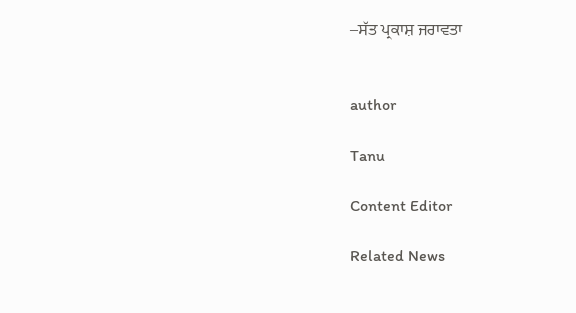–ਸੱਤ ਪ੍ਰਕਾਸ਼ ਜਰਾਵਤਾ


author

Tanu

Content Editor

Related News